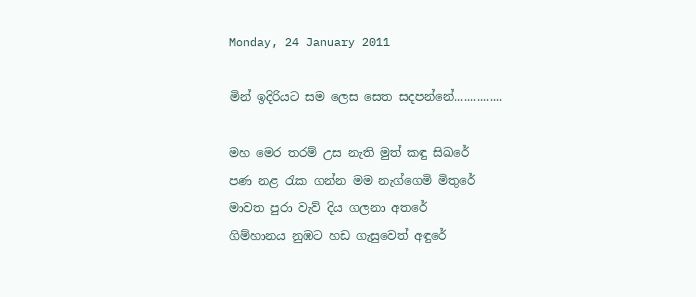Monday, 24 January 2011

මින් ඉදිරියට සම ලෙස සෙත සදපන්නේ...............

මහ මෙර තරම් උස නැති මුත් කඳු සිඛරේ
පණ නළ රැක ගන්න මම නැග්ගෙමි මිතුරේ
මාවත පුරා වැව් දිය ගලනා අතරේ
ගිම්හානය නුඹට හඩ ගැසුවෙත් අඳුරේ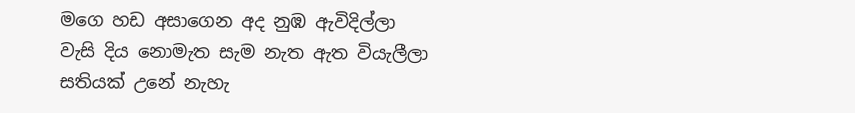මගෙ හඩ අසාගෙන අද නුඹ ඇවිදිල්ලා
වැසි දිය නොමැත සැම නැත ඇත වියැලීලා
සතියක් උනේ නැහැ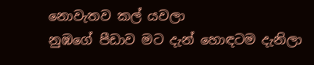නොවැතව කල් යවලා
නුඹගේ පීඩාව මට දැන් හොඳටම දැනිලා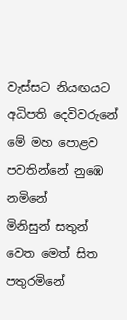වැස්සට නියඟයට අධිපති දෙවිවරුනේ
මේ මහ පොළව පවතින්නේ නුඹෙ නමිනේ
මිනිසුන් සතුන් වෙත මෙත් සිත පතුරමිනේ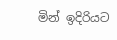මින් ඉදිරියට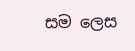සම ලෙස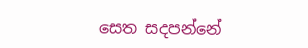සෙත සදපන්නේ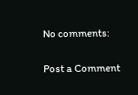No comments:

Post a Comment